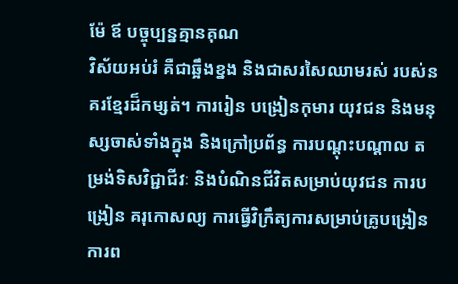ម៉ែ ឪ បច្ចុប្បន្នគ្មានគុណ
វិស័យអប់រំ គឺជាឆ្អឹងខ្នង និងជាសរសៃឈាមរស់ របស់នគរខ្មែរដ៏កម្សត់។ ការរៀន បង្រៀនកុមារ យុវជន និងមនុស្សចាស់ទាំងក្នុង និងក្រៅប្រព័ន្ធ ការបណ្តុះបណ្តាល តម្រង់ទិសវិជ្ជាជីវៈ និងបំណិនជីវិតសម្រាប់យុវជន ការបង្រៀន គរុកោសល្យ ការធ្វើវិក្រឹត្យការសម្រាប់គ្រូបង្រៀន ការព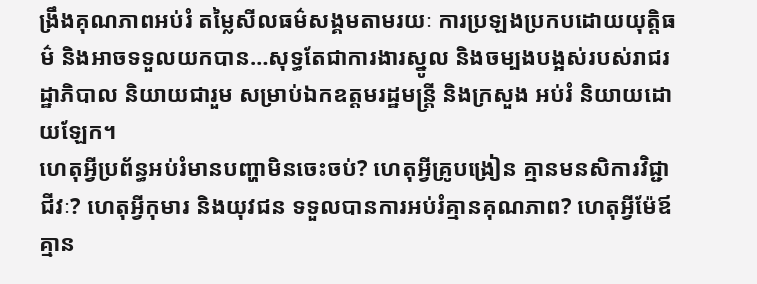ង្រឹងគុណភាពអប់រំ តម្លៃសីលធម៌សង្គមតាមរយៈ ការប្រឡងប្រកបដោយយុត្តិធម៌ និងអាចទទួលយកបាន…សុទ្ធតែជាការងារស្នូល និងចម្បងបង្អស់របស់រាជរដ្ឋាភិបាល និយាយជារួម សម្រាប់ឯកឧត្តមរដ្ឋមន្រ្តី និងក្រសួង អប់រំ និយាយដោយឡែក។
ហេតុអ្វីប្រព័ន្ធអប់រំមានបញ្ហាមិនចេះចប់? ហេតុអ្វីគ្រូបង្រៀន គ្មានមនសិការវិជ្ជាជីវៈ? ហេតុអ្វីកុមារ និងយុវជន ទទួលបានការអប់រំគ្មានគុណភាព? ហេតុអ្វីម៉ែឪគ្មាន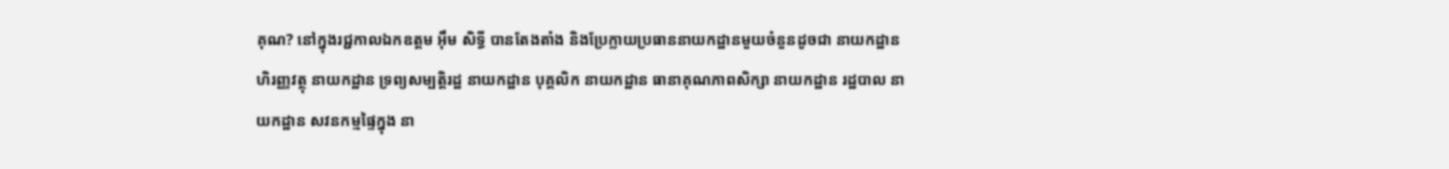គុណ? នៅក្នុងរជ្ជកាលឯកឧត្តម អ៊ឹម សិទ្ធី បានតែងតាំង និងប្រែក្លាយប្រធាននាយកដ្ឋានមួយចំនួនដូចជា នាយកដ្ឋាន ហិរញ្ញវត្ថុ នាយកដ្ឋាន ទ្រព្យសម្បត្តិរដ្ឋ នាយកដ្ឋាន បុគ្គលិក នាយកដ្ឋាន ធានាគុណភាពសិក្សា នាយកដ្ឋាន រដ្ឋបាល នាយកដ្ឋាន សវនកម្មផ្ទៃក្នុង នា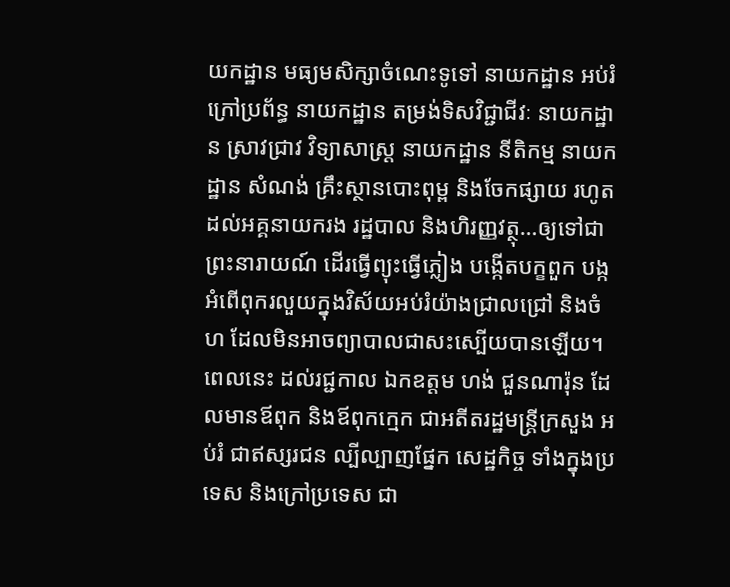យកដ្ឋាន មធ្យមសិក្សាចំណេះទូទៅ នាយកដ្ឋាន អប់រំក្រៅប្រព័ន្ធ នាយកដ្ឋាន តម្រង់ទិសវិជ្ជាជីវៈ នាយកដ្ឋាន ស្រាវជ្រាវ វិទ្យាសាស្រ្ត នាយកដ្ឋាន នីតិកម្ម នាយកដ្ឋាន សំណង់ គ្រឹះស្ថានបោះពុម្ព និងចែកផ្សាយ រហូតដល់អគ្គនាយករង រដ្ឋបាល និងហិរញ្ញវត្ថុ…ឲ្យទៅជាព្រះនារាយណ៍ ដើរធ្វើព្យុះធ្វើភ្លៀង បង្កើតបក្ខពួក បង្កអំពើពុករលួយក្នុងវិស័យអប់រំយ៉ាងជ្រាលជ្រៅ និងចំហ ដែលមិនអាចព្យាបាលជាសះស្បើយបានឡើយ។
ពេលនេះ ដល់រជ្ជកាល ឯកឧត្តម ហង់ ជួនណារ៉ុន ដែលមានឪពុក និងឪពុកក្មេក ជាអតីតរដ្ឋមន្រ្តីក្រសួង អប់រំ ជាឥស្សរជន ល្បីល្បាញផ្នែក សេដ្ឋកិច្ច ទាំងក្នុងប្រទេស និងក្រៅប្រទេស ជា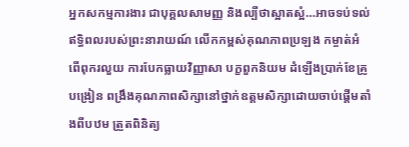អ្នកសកម្មការងារ ជាបុគ្គលសាមញ្ញ និងល្បីថាស្អាតស្អំ…អាចទប់ទល់ឥទ្ធិពលរបស់ព្រះនារាយណ៍ លើកកម្ពស់គុណភាពប្រឡង កម្ចាត់អំពើពុករលួយ ការបែកធ្លាយវិញ្ញាសា បក្ខពួកនិយម ដំឡើងប្រាក់ខែគ្រូបង្រៀន ពង្រឹងគុណភាពសិក្សានៅថ្នាក់ឧត្តមសិក្សាដោយចាប់ផ្តើមតាំងពីបឋម ត្រួតពិនិត្យ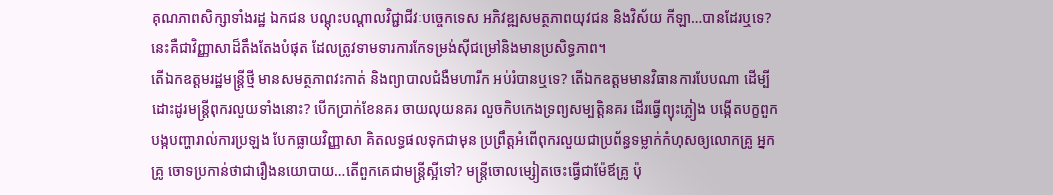គុណភាពសិក្សាទាំងរដ្ឋ ឯកជន បណ្តុះបណ្តាលវិជ្ជាជីវៈបចេ្ចកទេស អភិវឌ្ឍសមត្ថភាពយុវជន និងវិស័យ កីឡា…បានដែរឬទេ? នេះគឺជាវិញ្ញាសាដ៏តឹងតែងបំផុត ដែលត្រូវទាមទារការកែទម្រង់ស៊ីជម្រៅនិងមានប្រសិទ្ធភាព។
តើឯកឧត្តមរដ្ឋមន្រ្តីថ្មី មានសមត្ថភាពវះកាត់ និងព្យាបាលជំងឺមហារីក អប់រំបានឬទេ? តើឯកឧត្តមមានវិធានការបែបណា ដើម្បីដោះដូរមន្រ្តីពុករលួយទាំងនោះ? បើកប្រាក់ខែនគរ ចាយលុយនគរ លួចកិបកេងទ្រព្យសម្បត្តិនគរ ដើរធ្វើព្យុះភ្លៀង បង្កើតបក្ខពួក បង្កបញ្ហារាល់ការប្រឡង បែកធ្លាយវិញ្ញាសា គិតលទ្ធផលទុកជាមុន ប្រព្រឹត្តអំពើពុករលួយជាប្រព័ន្ធទម្លាក់កំហុសឲ្យលោកគ្រូ អ្នកគ្រូ ចោទប្រកាន់ថាជារឿងនយោបាយ…តើពួកគេជាមន្រ្តីស្អីទៅ? មន្រ្តីចោលម្សៀតចេះធ្វើជាម៉ែឪគ្រូ ប៉ុ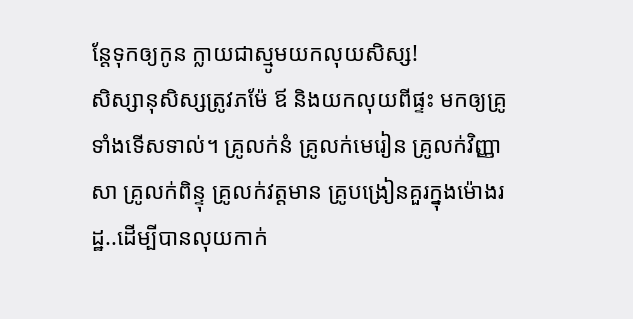ន្តែទុកឲ្យកូន ក្លាយជាស្មូមយកលុយសិស្ស!
សិស្សានុសិស្សត្រូវភម៉ែ ឪ និងយកលុយពីផ្ទះ មកឲ្យគ្រូទាំងទើសទាល់។ គ្រូលក់នំ គ្រូលក់មេរៀន គ្រូលក់វិញ្ញាសា គ្រូលក់ពិន្ទុ គ្រូលក់វត្តមាន គ្រូបង្រៀនគួរក្នុងម៉ោងរដ្ឋ..ដើម្បីបានលុយកាក់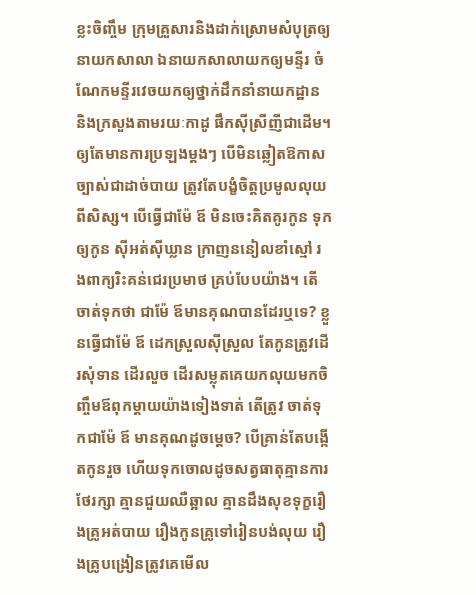ខ្លះចិញ្ចឹម ក្រុមគ្រួសារនិងដាក់ស្រោមសំបុត្រឲ្យនាយកសាលា ឯនាយកសាលាយកឲ្យមន្ទីរ ចំណែកមន្ទីរវេចយកឲ្យថ្នាក់ដឹកនាំនាយកដ្ឋាន និងក្រសួងតាមរយៈកាដូ ផឹកស៊ីស្រីញីជាដើម។ ឲ្យតែមានការប្រឡងម្តងៗ បើមិនឆ្លៀតឱកាសច្បាស់ជាដាច់បាយ ត្រូវតែបង្ខំចិត្តប្រមូលលុយពីសិស្ស។ បើធ្វើជាម៉ែ ឪ មិនចេះគិតគូរកូន ទុកឲ្យកូន ស៊ីអត់ស៊ីឃ្លាន ក្រាញននៀលខាំស្មៅ រងពាក្យរិះគន់ជេរប្រមាថ គ្រប់បែបយ៉ាង។ តើចាត់ទុកថា ជាម៉ែ ឪមានគុណបានដែរឬទេ? ខ្លួនធ្វើជាម៉ែ ឪ ដេកស្រួលស៊ីស្រួល តែកូនត្រូវដើរសុំទាន ដើរលួច ដើរសម្លុតគេយកលុយមកចិញ្ចឹមឪពុកម្តាយយ៉ាងទៀងទាត់ តើត្រូវ ចាត់ទុកជាម៉ែ ឪ មានគុណដូចម្តេច? បើគ្រាន់តែបង្កើតកូនរួច ហើយទុកចោលដូចសត្វធាតុគ្មានការថែរក្សា គ្មានជួយឈឺឆ្អាល គ្មានដឹងសុខទុក្ខរឿងគ្រូអត់បាយ រឿងកូនគ្រូទៅរៀនបង់លុយ រឿងគ្រូបង្រៀនត្រូវគេមើល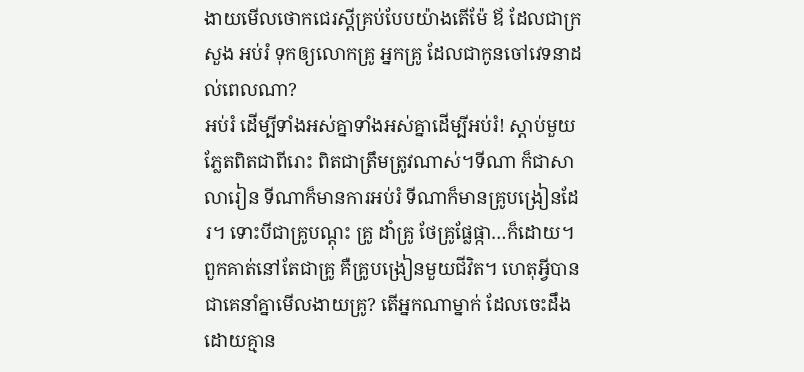ងាយមើលថោកជេរស្តីគ្រប់បែបយ៉ាងតើម៉ែ ឪ ដែលជាក្រសួង អប់រំ ទុកឲ្យលោកគ្រូ អ្នកគ្រូ ដែលជាកូនចៅវេទនាដល់ពេលណា?
អប់រំ ដើម្បីទាំងអស់គ្នាទាំងអស់គ្នាដើម្បីអប់រំ! ស្តាប់មួយភ្លែតពិតជាពីរោះ ពិតជាត្រឹមត្រូវណាស់។ទីណា ក៏ជាសាលារៀន ទីណាក៏មានការអប់រំ ទីណាក៏មានគ្រូបង្រៀនដែរ។ ទោះបីជាគ្រូបណ្តុះ គ្រូ ដាំគ្រូ ថែគ្រូផ្លែផ្កា…ក៏ដោយ។ពួកគាត់នៅតែជាគ្រូ គឺគ្រូបង្រៀនមួយជីវិត។ ហេតុអ្វីបានជាគេនាំគ្នាមើលងាយគ្រូ? តើអ្នកណាម្នាក់ ដែលចេះដឹងដោយគ្មាន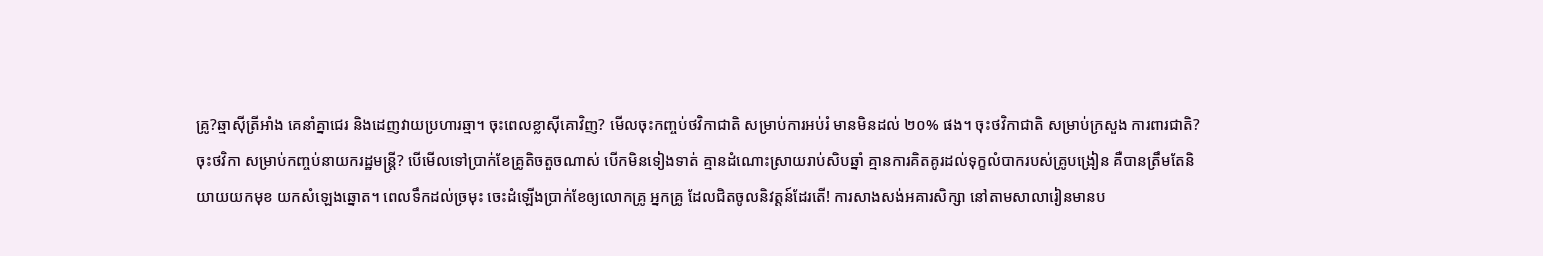គ្រូ?ឆ្មាស៊ីត្រីអាំង គេនាំគ្នាជេរ និងដេញវាយប្រហារឆ្មា។ ចុះពេលខ្លាស៊ីគោវិញ? មើលចុះកញ្ចប់ថវិកាជាតិ សម្រាប់ការអប់រំ មានមិនដល់ ២០% ផង។ ចុះថវិកាជាតិ សម្រាប់ក្រសួង ការពារជាតិ? ចុះថវិកា សម្រាប់កញ្ចប់នាយករដ្ឋមន្រ្តី? បើមើលទៅប្រាក់ខែគ្រូតិចតួចណាស់ បើកមិនទៀងទាត់ គ្មានដំណោះស្រាយរាប់សិបឆ្នាំ គ្មានការគិតគូរដល់ទុក្ខលំបាករបស់គ្រូបង្រៀន គឺបានត្រឹមតែនិយាយយកមុខ យកសំឡេងឆ្នោត។ ពេលទឹកដល់ច្រមុះ ចេះដំឡើងប្រាក់ខែឲ្យលោកគ្រូ អ្នកគ្រូ ដែលជិតចូលនិវត្តន៍ដែរតើ! ការសាងសង់អគារសិក្សា នៅតាមសាលារៀនមានប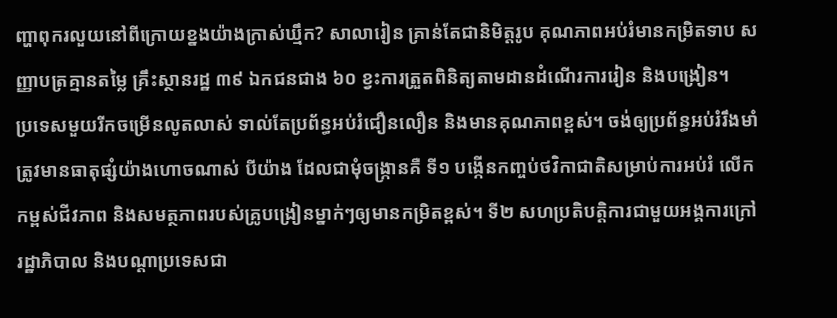ញ្ហាពុករលួយនៅពីក្រោយខ្នងយ៉ាងក្រាស់ឃ្មឹក? សាលារៀន គ្រាន់តែជានិមិត្តរូប គុណភាពអប់រំមានកម្រិតទាប សញ្ញាបត្រគ្មានតម្លៃ គ្រឹះស្ថានរដ្ឋ ៣៩ ឯកជនជាង ៦០ ខ្វះការត្រួតពិនិត្យតាមដានដំណើរការរៀន និងបង្រៀន។
ប្រទេសមួយរីកចម្រើនលូតលាស់ ទាល់តែប្រព័ន្ធអប់រំជឿនលឿន និងមានគុណភាពខ្ពស់។ ចង់ឲ្យប្រព័ន្ធអប់រំរឹងមាំ ត្រូវមានធាតុផ្សំយ៉ាងហោចណាស់ បីយ៉ាង ដែលជាមុំចង្រ្កានគឺ ទី១ បង្កើនកញ្ចប់ថវិកាជាតិសម្រាប់ការអប់រំ លើកកម្ពស់ជីវភាព និងសមត្ថភាពរបស់គ្រូបង្រៀនម្នាក់ៗឲ្យមានកម្រិតខ្ពស់។ ទី២ សហប្រតិបត្តិការជាមួយអង្គការក្រៅរដ្ឋាភិបាល និងបណ្តាប្រទេសជា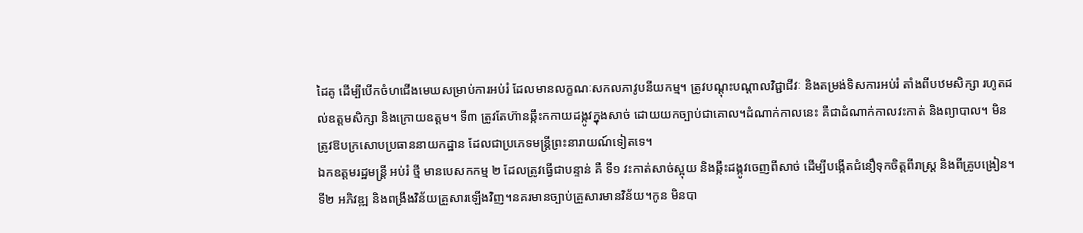ដៃគូ ដើម្បីបើកចំហជើងមេឃសម្រាប់ការអប់រំ ដែលមានលក្ខណៈសកលភាវូបនីយកម្ម។ ត្រូវបណ្តុះបណ្តាលវិជ្ជាជីវៈ និងតម្រង់ទិសការអប់រំ តាំងពីបឋមសិក្សា រហូតដល់ឧត្តមសិក្សា និងក្រោយឧត្តម។ ទី៣ ត្រូវតែហ៊ានឆ្កឹះកកាយដង្កូវក្នុងសាច់ ដោយយកច្បាប់ជាគោល។ដំណាក់កាលនេះ គឺជាដំណាក់កាលវះកាត់ និងព្យាបាល។ មិនត្រូវឱបក្រសោបប្រធាននាយកដ្ឋាន ដែលជាប្រភេទមន្រ្តីព្រះនារាយណ៍ទៀតទេ។
ឯកឧត្តមរដ្ឋមន្រ្តី អប់រំ ថ្មី មានបេសកកម្ម ២ ដែលត្រូវធ្វើជាបន្ទាន់ គឺ ទី១ វះកាត់សាច់ស្អុយ និងឆ្កឹះដង្កូវចេញពីសាច់ ដើម្បីបង្កើតជំនឿទុកចិត្តពីរាស្រ្ត និងពីគ្រូបង្រៀន។ ទី២ អភិវឌ្ឍ និងពង្រឹងវិន័យគ្រួសារឡើងវិញ។នគរមានច្បាប់គ្រួសារមានវិន័យ។កូន មិនបា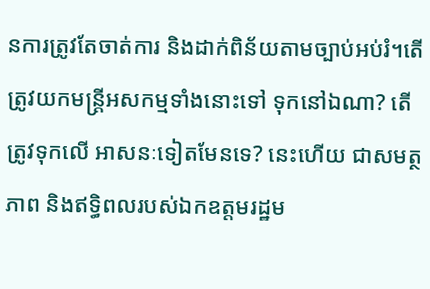នការត្រូវតែចាត់ការ និងដាក់ពិន័យតាមច្បាប់អប់រំ។តើត្រូវយកមន្រ្តីអសកម្មទាំងនោះទៅ ទុកនៅឯណា? តើត្រូវទុកលើ អាសនៈទៀតមែនទេ? នេះហើយ ជាសមត្ថភាព និងឥទ្ធិពលរបស់ឯកឧត្តមរដ្ឋម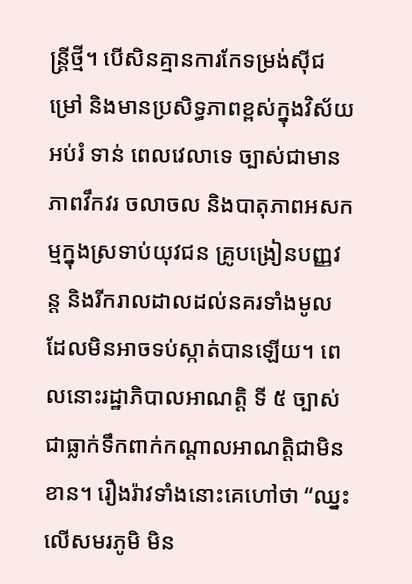ន្រ្តីថ្មី។ បើសិនគ្មានការកែទម្រង់ស៊ីជម្រៅ និងមានប្រសិទ្ធភាពខ្ពស់ក្នុងវិស័យអប់រំ ទាន់ ពេលវេលាទេ ច្បាស់ជាមានភាពវឹកវរ ចលាចល និងបាតុភាពអសកម្មក្នុងស្រទាប់យុវជន គ្រូបង្រៀនបញ្ញវន្ត និងរីករាលដាលដល់នគរទាំងមូល ដែលមិនអាចទប់ស្កាត់បានឡើយ។ ពេលនោះរដ្ឋាភិបាលអាណត្តិ ទី ៥ ច្បាស់ជាធ្លាក់ទឹកពាក់កណ្តាលអាណត្តិជាមិនខាន។ រឿងរ៉ាវទាំងនោះគេហៅថា “ឈ្នះលើសមរភូមិ មិន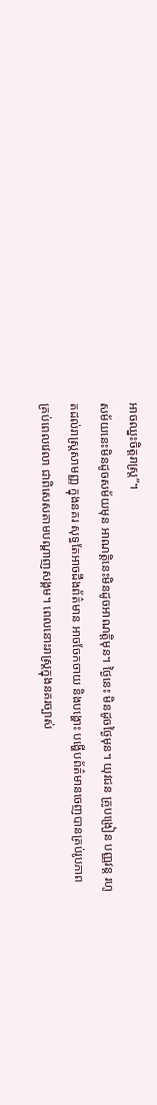អាចឈ្នះចិត្តរាស្រ្ត”។
សម័យនេះមិនដូចសម័យមុន អាណត្តិនេះមិនដូចអាណត្តិមុន។ ថ្ងៃនេះ មិនដូចថ្ងៃមុន។ យុវជន គ្រូបង្រៀន បញ្ញវន្ត រហូតដល់រាស្ត្រសាមញ្ញ ក្នុងនគរ សុទ្ធតែអាចដឹងព័ត៌មាន អាចចែកចាយ និងបង្ហោះ បង្ហើបព័ត៌មានចេញបានគ្រប់រូបភាព គ្រប់ពេលវេលា ជាពិសេសតាមបណ្តាញសង្គម។ ពេលនោះរាស្រ្តក្នុងនគរច្បាស់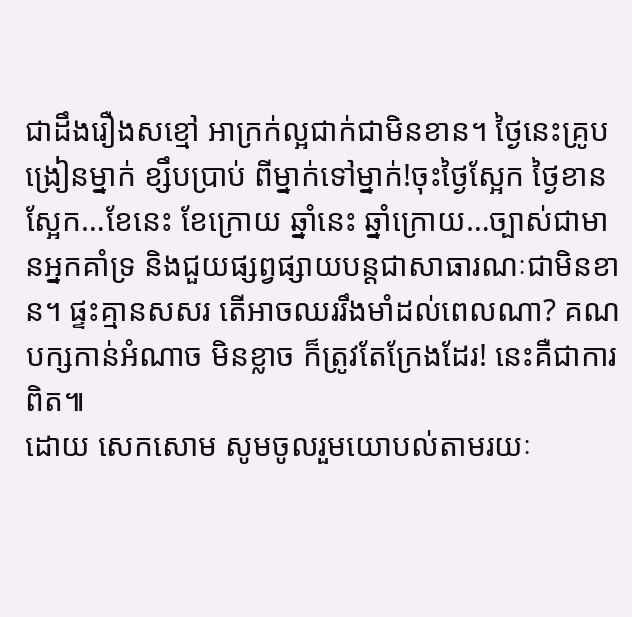ជាដឹងរឿងសខ្មៅ អាក្រក់ល្អជាក់ជាមិនខាន។ ថ្ងៃនេះគ្រូបង្រៀនម្នាក់ ខ្សឹបប្រាប់ ពីម្នាក់ទៅម្នាក់!ចុះថ្ងៃស្អែក ថ្ងៃខានស្អែក…ខែនេះ ខែក្រោយ ឆ្នាំនេះ ឆ្នាំក្រោយ…ច្បាស់ជាមានអ្នកគាំទ្រ និងជួយផ្សព្វផ្សាយបន្តជាសាធារណៈជាមិនខាន។ ផ្ទះគ្មានសសរ តើអាចឈររឹងមាំដល់ពេលណា? គណបក្សកាន់អំណាច មិនខ្លាច ក៏ត្រូវតែក្រែងដែរ! នេះគឺជាការពិត៕
ដោយ សេកសោម សូមចូលរួមយោបល់តាមរយៈ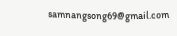samnangsong69@gmail.com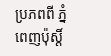ប្រភពពី ភ្នំពេញប៉ុស្តិ៍